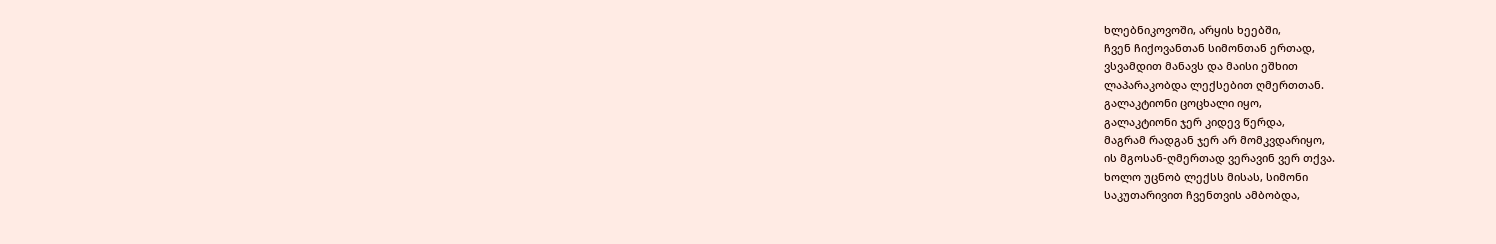ხლებნიკოვოში, არყის ხეებში,
ჩვენ ჩიქოვანთან სიმონთან ერთად,
ვსვამდით მანავს და მაისი ეშხით
ლაპარაკობდა ლექსებით ღმერთთან.
გალაკტიონი ცოცხალი იყო,
გალაკტიონი ჯერ კიდევ წერდა,
მაგრამ რადგან ჯერ არ მომკვდარიყო,
ის მგოსან-ღმერთად ვერავინ ვერ თქვა.
ხოლო უცნობ ლექსს მისას, სიმონი
საკუთარივით ჩვენთვის ამბობდა,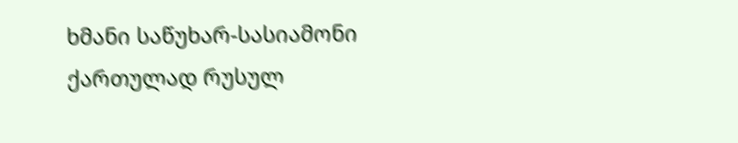ხმანი საწუხარ-სასიამონი
ქართულად რუსულ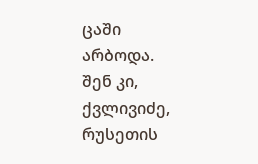ცაში არბოდა.
შენ კი, ქვლივიძე, რუსეთის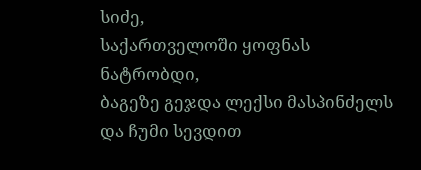სიძე,
საქართველოში ყოფნას ნატრობდი,
ბაგეზე გეჯდა ლექსი მასპინძელს
და ჩუმი სევდით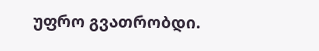უფრო გვათრობდი.